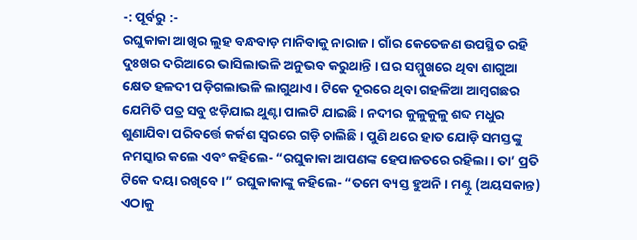-: ପୂର୍ବରୁ :-
ରଘୁକାକା ଆଖିର ଲୁହ ବନ୍ଧବାଡ଼ ମାନିବାକୁ ନାରାଜ । ଗାଁର କେତେଜଣ ଉପସ୍ଥିତ ରହି ଦୁଃଖର ଦରିଆରେ ଭାସିଲାଭଳି ଅନୁଭବ କରୁଥାନ୍ତି । ଘର ସମ୍ମୁଖରେ ଥିବା ଶାଗୁଆ କ୍ଷେତ ହଳଦୀ ପଡ଼ିଗଲାଭଳି ଲାଗୁଥାଏ । ଟିକେ ଦୂରରେ ଥିବା ଗହଳିଆ ଆମ୍ୱଗଛର ଯେମିତି ପତ୍ର ସବୁ ଝଡ଼ିଯାଇ ଥୁଣ୍ଟା ପାଲଟି ଯାଇଛି । ନଦୀର କୁଳୁକୁଳୁ ଶବ୍ଦ ମଧୁର ଶୁଣାଯିବା ପରିବର୍ତ୍ତେ କର୍କଶ ସ୍ୱରରେ ଗଡ଼ି ଚାଲିଛି । ପୁଣି ଥରେ ହାତ ଯୋଡ଼ି ସମସ୍ତଙ୍କୁ ନମସ୍କାର କଲେ ଏବଂ କହିଲେ- “ରଘୁକାକା ଆପଣଙ୍କ ହେପାଜତରେ ରହିଲା । ତା’ ପ୍ରତି ଟିକେ ଦୟା ରଖିବେ ।” ରଘୁକାକାଙ୍କୁ କହିଲେ- “ତମେ ବ୍ୟସ୍ତ ହୁଅନି । ମଣ୍ଟୁ (ଅୟସକାନ୍ତ) ଏଠାକୁ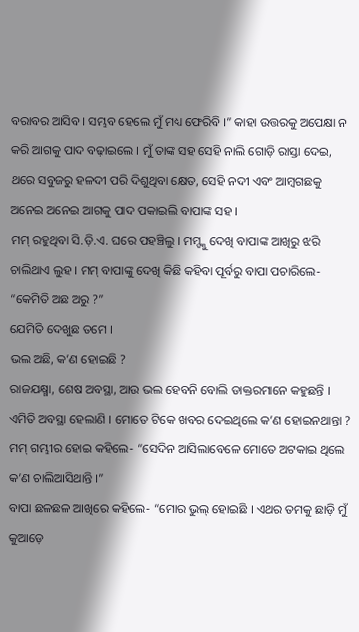ବରାବର ଆସିବ । ସମ୍ଭବ ହେଲେ ମୁଁ ମଧ୍ୟ ଫେରିବି ।” କାହା ଉତ୍ତରକୁ ଅପେକ୍ଷା ନ କରି ଆଗକୁ ପାଦ ବଢ଼ାଇଲେ । ମୁଁ ତାଙ୍କ ସହ ସେହି ନାଲି ଗୋଡ଼ି ରାସ୍ତା ଦେଇ, ଥରେ ସବୁଜରୁ ହଳଦୀ ପରି ଦିଶୁଥିବା କ୍ଷେତ, ସେହି ନଦୀ ଏବଂ ଆମ୍ୱଗଛକୁ ଅନେଇ ଅନେଇ ଆଗକୁ ପାଦ ପକାଇଲି ବାପାଙ୍କ ସହ ।
ମମ୍ ରହୁଥିବା ସି.ଡ଼ି.ଏ. ଘରେ ପହଞ୍ଚିଲୁ । ମମ୍ଙ୍କୁ ଦେଖି ବାପାଙ୍କ ଆଖିରୁ ଝରି ଚାଲିଥାଏ ଲୁହ । ମମ୍ ବାପାଙ୍କୁ ଦେଖି କିଛି କହିବା ପୂର୍ବରୁ ବାପା ପଚାରିଲେ- “କେମିତି ଅଛ ଅରୁ ?”
ଯେମିତି ଦେଖୁଛ ତମେ ।
ଭଲ ଅଛି, କ’ଣ ହୋଇଛି ?
ରାଜଯକ୍ଷ୍ମା, ଶେଷ ଅବସ୍ଥା, ଆଉ ଭଲ ହେବନି ବୋଲି ଡାକ୍ତରମାନେ କହୁଛନ୍ତି ।
ଏମିତି ଅବସ୍ଥା ହେଲାଣି । ମୋତେ ଟିକେ ଖବର ଦେଇଥିଲେ କ’ଣ ହୋଇନଥାନ୍ତା ?
ମମ୍ ଗମ୍ଭୀର ହୋଇ କହିଲେ- “ସେଦିନ ଆସିଲାବେଳେ ମୋତେ ଅଟକାଇ ଥିଲେ କ’ଣ ଚାଲିଆସିଥାନ୍ତି ।”
ବାପା ଛଳଛଳ ଆଖିରେ କହିଲେ- “ମୋର ଭୁଲ୍ ହୋଇଛି । ଏଥର ତମକୁ ଛାଡ଼ି ମୁଁ କୁଆଡ଼େ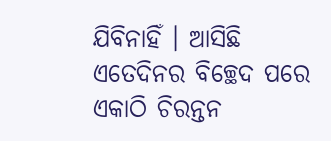ଯିବିନାହିଁ । ଆସିଛି ଏତେଦିନର ବିଚ୍ଛେଦ ପରେ ଏକାଠି ଚିରନ୍ତନ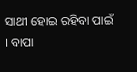ସାଥୀ ହୋଇ ରହିବା ପାଇଁ । ବାପା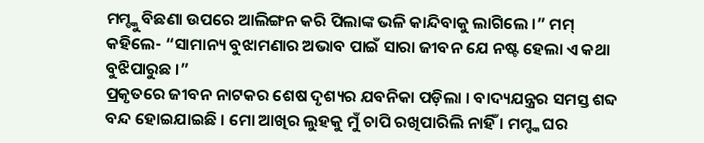ମମ୍ଙ୍କୁ ବିଛଣା ଉପରେ ଆଲିଙ୍ଗନ କରି ପିଲାଙ୍କ ଭଳି କାନ୍ଦିବାକୁ ଲାଗିଲେ ।” ମମ୍ କହିଲେ- “ସାମାନ୍ୟ ବୁଝାମଣାର ଅଭାବ ପାଇଁ ସାରା ଜୀବନ ଯେ ନଷ୍ଟ ହେଲା ଏ କଥା ବୁଝିପାରୁଛ ।”
ପ୍ରକୃତରେ ଜୀବନ ନାଟକର ଶେଷ ଦୃଶ୍ୟର ଯବନିକା ପଡ଼ିଲା । ବାଦ୍ୟଯନ୍ତ୍ରର ସମସ୍ତ ଶବ୍ଦ ବନ୍ଦ ହୋଇଯାଇଛି । ମୋ ଆଖିର ଲୁହକୁ ମୁଁ ଚାପି ରଖିପାରିଲି ନାହିଁ । ମମ୍ଙ୍କ ଘର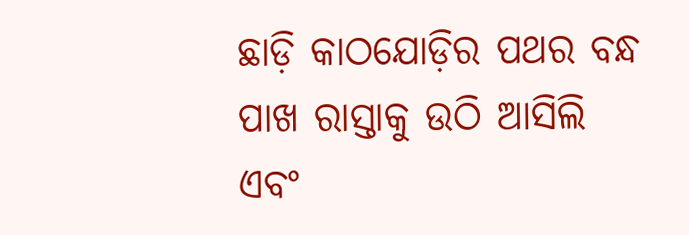ଛାଡ଼ି କାଠଯୋଡ଼ିର ପଥର ବନ୍ଧ ପାଖ ରାସ୍ତାକୁ ଉଠି ଆସିଲି ଏବଂ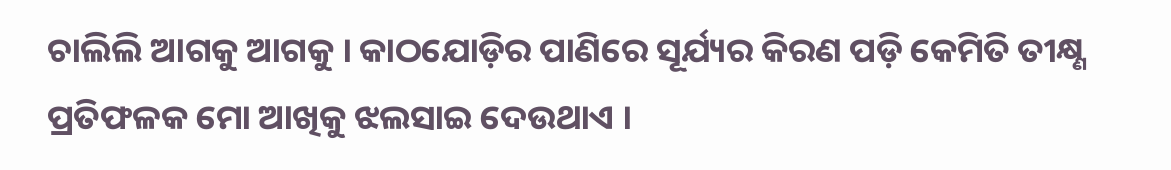ଚାଲିଲି ଆଗକୁ ଆଗକୁ । କାଠଯୋଡ଼ିର ପାଣିରେ ସୂର୍ଯ୍ୟର କିରଣ ପଡ଼ି କେମିତି ତୀକ୍ଷ୍ଣ ପ୍ରତିଫଳକ ମୋ ଆଖିକୁ ଝଲସାଇ ଦେଉଥାଏ ।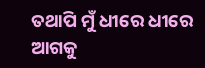ତଥାପି ମୁଁ ଧୀରେ ଧୀରେ ଆଗକୁ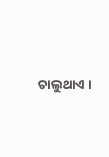ଚାଲୁଥାଏ ।